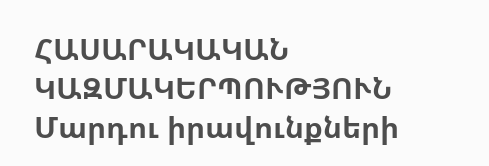ՀԱՍԱՐԱԿԱԿԱՆ ԿԱԶՄԱԿԵՐՊՈՒԹՅՈՒՆ
Մարդու իրավունքների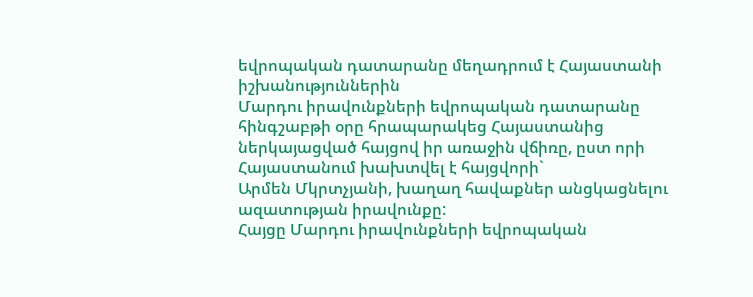եվրոպական դատարանը մեղադրում է Հայաստանի իշխանություններին
Մարդու իրավունքների եվրոպական դատարանը հինգշաբթի օրը հրապարակեց Հայաստանից
ներկայացված հայցով իր առաջին վճիռը, ըստ որի Հայաստանում խախտվել է հայցվորի`
Արմեն Մկրտչյանի, խաղաղ հավաքներ անցկացնելու ազատության իրավունքը:
Հայցը Մարդու իրավունքների եվրոպական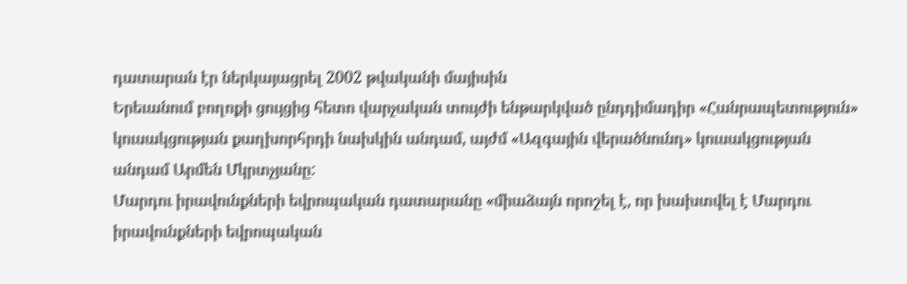դատարան էր ներկայացրել 2002 թվականի մայիսին
Երեւանում բողոքի ցույցից հետո վարչական տույժի ենթարկված ընդդիմադիր «Հանրապետություն»
կուսակցության քաղխորհրդի նախկին անդամ, այժմ «Ազգային վերածնունդ» կուսակցության
անդամ Արմեն Մկրտչյանը:
Մարդու իրավունքների եվրոպական դատարանը «միաձայն որոշել է, որ խախտվել է Մարդու
իրավունքների եվրոպական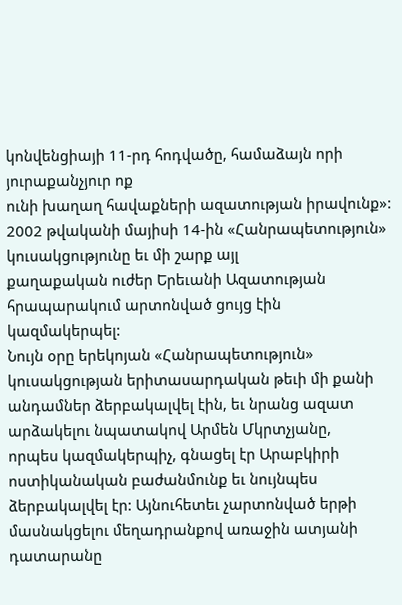կոնվենցիայի 11-րդ հոդվածը, համաձայն որի յուրաքանչյուր ոք
ունի խաղաղ հավաքների ազատության իրավունք»:
2002 թվականի մայիսի 14-ին «Հանրապետություն» կուսակցությունը եւ մի շարք այլ
քաղաքական ուժեր Երեւանի Ազատության հրապարակում արտոնված ցույց էին կազմակերպել:
Նույն օրը երեկոյան «Հանրապետություն» կուսակցության երիտասարդական թեւի մի քանի
անդամներ ձերբակալվել էին, եւ նրանց ազատ արձակելու նպատակով Արմեն Մկրտչյանը,
որպես կազմակերպիչ, գնացել էր Արաբկիրի ոստիկանական բաժանմունք եւ նույնպես
ձերբակալվել էր: Այնուհետեւ չարտոնված երթի մասնակցելու մեղադրանքով առաջին ատյանի
դատարանը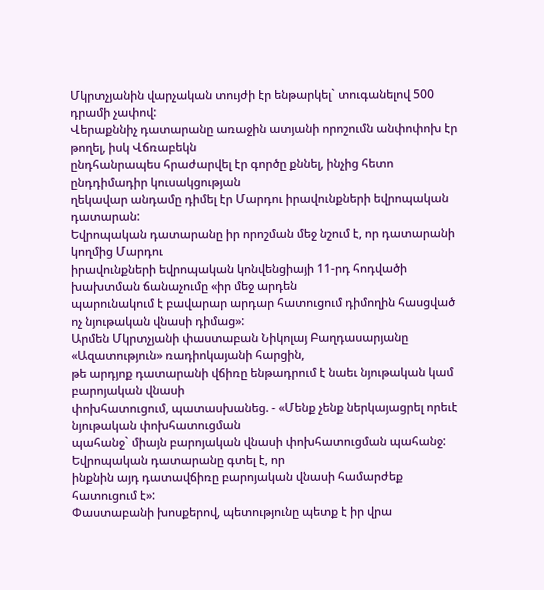Մկրտչյանին վարչական տույժի էր ենթարկել` տուգանելով 500 դրամի չափով:
Վերաքննիչ դատարանը առաջին ատյանի որոշումն անփոփոխ էր թողել, իսկ Վճռաբեկն
ընդհանրապես հրաժարվել էր գործը քննել, ինչից հետո ընդդիմադիր կուսակցության
ղեկավար անդամը դիմել էր Մարդու իրավունքների եվրոպական դատարան:
Եվրոպական դատարանը իր որոշման մեջ նշում է, որ դատարանի կողմից Մարդու
իրավունքների եվրոպական կոնվենցիայի 11-րդ հոդվածի խախտման ճանաչումը «իր մեջ արդեն
պարունակում է բավարար արդար հատուցում դիմողին հասցված ոչ նյութական վնասի դիմաց»:
Արմեն Մկրտչյանի փաստաբան Նիկոլայ Բաղդասարյանը «Ազատություն» ռադիոկայանի հարցին,
թե արդյոք դատարանի վճիռը ենթադրում է նաեւ նյութական կամ բարոյական վնասի
փոխհատուցում, պատասխանեց. - «Մենք չենք ներկայացրել որեւէ նյութական փոխհատուցման
պահանջ` միայն բարոյական վնասի փոխհատուցման պահանջ: Եվրոպական դատարանը գտել է, որ
ինքնին այդ դատավճիռը բարոյական վնասի համարժեք հատուցում է»:
Փաստաբանի խոսքերով, պետությունը պետք է իր վրա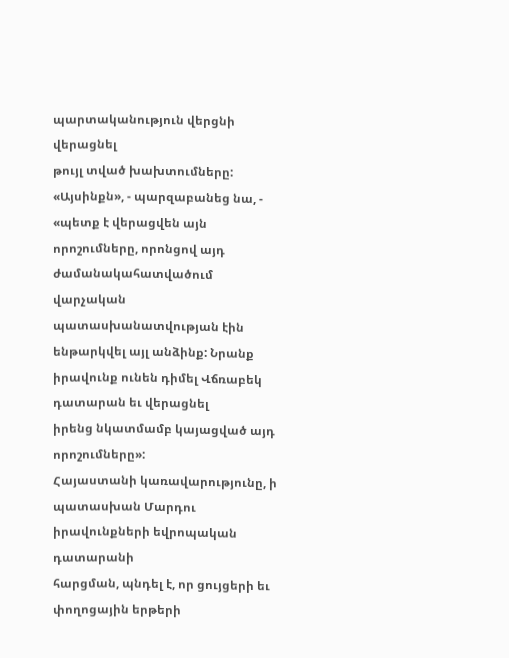պարտականություն վերցնի վերացնել
թույլ տված խախտումները: «Այսինքն», - պարզաբանեց նա, - «պետք է վերացվեն այն
որոշումները, որոնցով այդ ժամանակահատվածում վարչական պատասխանատվության էին
ենթարկվել այլ անձինք: Նրանք իրավունք ունեն դիմել Վճռաբեկ դատարան եւ վերացնել
իրենց նկատմամբ կայացված այդ որոշումները»:
Հայաստանի կառավարությունը, ի պատասխան Մարդու իրավունքների եվրոպական դատարանի
հարցման, պնդել է, որ ցույցերի եւ փողոցային երթերի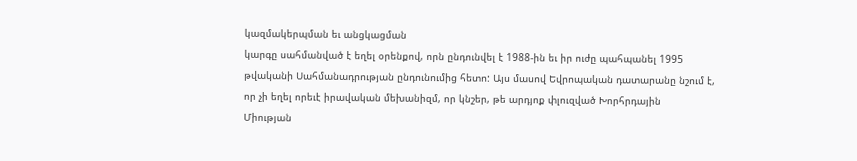կազմակերպման եւ անցկացման
կարգը սահմանված է եղել օրենքով, որն ընդունվել է 1988-ին եւ իր ուժը պահպանել 1995
թվականի Սահմանադրության ընդունումից հետո: Այս մասով Եվրոպական դատարանը նշում է,
որ չի եղել որեւէ իրավական մեխանիզմ, որ կնշեր, թե արդյոք փլուզված Խորհրդային
Միության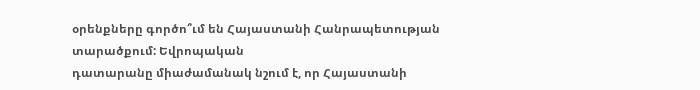օրենքները գործո՞ւմ են Հայաստանի Հանրապետության տարածքում: Եվրոպական
դատարանը միաժամանակ նշում է, որ Հայաստանի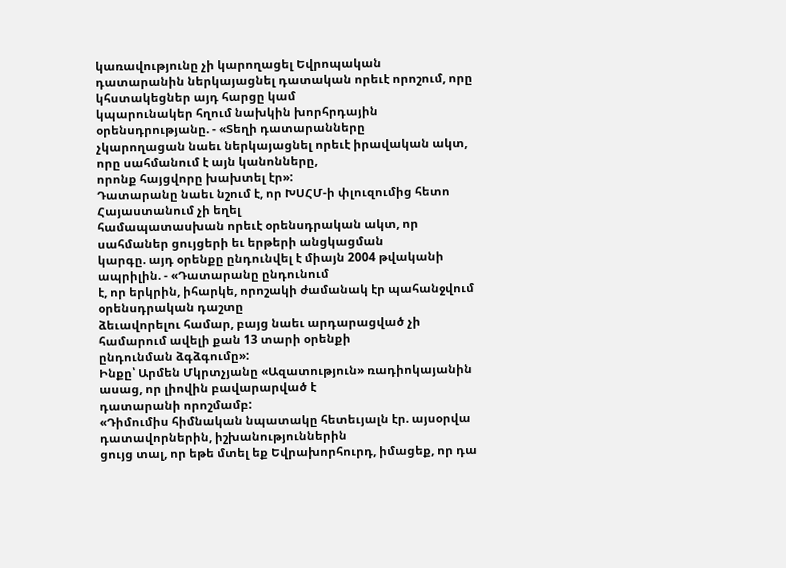կառավությունը չի կարողացել Եվրոպական
դատարանին ներկայացնել դատական որեւէ որոշում, որը կհստակեցներ այդ հարցը կամ
կպարունակեր հղում նախկին խորհրդային օրենսդրությանը. - «Տեղի դատարանները
չկարողացան նաեւ ներկայացնել որեւէ իրավական ակտ, որը սահմանում է այն կանոնները,
որոնք հայցվորը խախտել էր»:
Դատարանը նաեւ նշում է, որ ԽՍՀՄ-ի փլուզումից հետո Հայաստանում չի եղել
համապատասխան որեւէ օրենսդրական ակտ, որ սահմաներ ցույցերի եւ երթերի անցկացման
կարգը. այդ օրենքը ընդունվել է միայն 2004 թվականի ապրիլին. - «Դատարանը ընդունում
է, որ երկրին, իհարկե, որոշակի ժամանակ էր պահանջվում օրենսդրական դաշտը
ձեւավորելու համար, բայց նաեւ արդարացված չի համարում ավելի քան 13 տարի օրենքի
ընդունման ձգձգումը»:
Ինքը՝ Արմեն Մկրտչյանը «Ազատություն» ռադիոկայանին ասաց, որ լիովին բավարարված է
դատարանի որոշմամբ:
«Դիմումիս հիմնական նպատակը հետեւյալն էր. այսօրվա դատավորներին, իշխանություններին
ցույց տալ, որ եթե մտել եք Եվրախորհուրդ, իմացեք, որ դա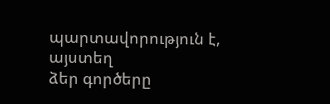պարտավորություն է, այստեղ
ձեր գործերը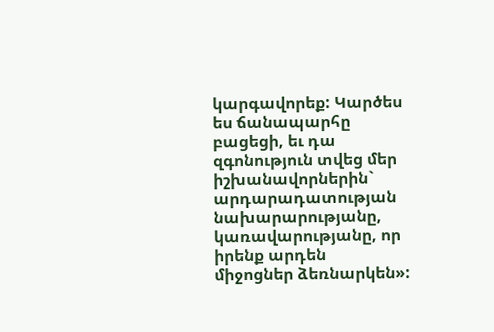կարգավորեք: Կարծես ես ճանապարհը բացեցի, եւ դա զգոնություն տվեց մեր
իշխանավորներին` արդարադատության նախարարությանը, կառավարությանը, որ իրենք արդեն
միջոցներ ձեռնարկեն»: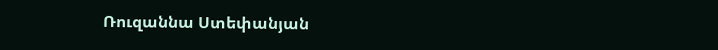Ռուզաննա Ստեփանյան